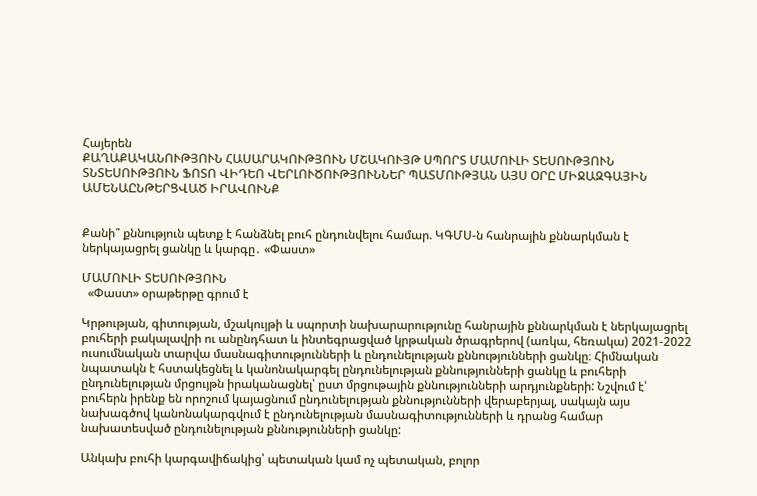Հայերեն
ՔԱՂԱՔԱԿԱՆՈՒԹՅՈՒՆ ՀԱՍԱՐԱԿՈՒԹՅՈՒՆ ՄՇԱԿՈՒՅԹ ՍՊՈՐՏ ՄԱՄՈՒԼԻ ՏԵՍՈՒԹՅՈՒՆ ՏՆՏԵՍՈՒԹՅՈՒՆ ՖՈՏՈ ՎԻԴԵՈ ՎԵՐԼՈՒԾՈՒԹՅՈՒՆՆԵՐ ՊԱՏՄՈՒԹՅԱՆ ԱՅՍ ՕՐԸ ՄԻՋԱԶԳԱՅԻՆ ԱՄԵՆԱԸՆԹԵՐՑՎԱԾ ԻՐԱՎՈՒՆՔ


Քանի՞ քննություն պետք է հանձնել բուհ ընդունվելու համար. ԿԳՄՍ-ն հանրային քննարկման է ներկայացրել ցանկը և կարգը․ «Փաստ»

ՄԱՄՈՒԼԻ ՏԵՍՈՒԹՅՈՒՆ
  «Փաստ» օրաթերթը գրում է

Կրթության, գիտության, մշակույթի և սպորտի նախարարությունը հանրային քննարկման է ներկայացրել բուհերի բակալավրի ու անընդհատ և ինտեգրացված կրթական ծրագրերով (առկա, հեռակա) 2021-2022 ուսումնական տարվա մասնագիտությունների և ընդունելության քննությունների ցանկը։ Հիմնական նպատակն է հստակեցնել և կանոնակարգել ընդունելության քննությունների ցանկը և բուհերի ընդունելության մրցույթն իրականացնել՝ ըստ մրցութային քննությունների արդյունքների: Նշվում է՝ բուհերն իրենք են որոշում կայացնում ընդունելության քննությունների վերաբերյալ, սակայն այս նախագծով կանոնակարգվում է ընդունելության մասնագիտությունների և դրանց համար նախատեսված ընդունելության քննությունների ցանկը:

Անկախ բուհի կարգավիճակից՝ պետական կամ ոչ պետական, բոլոր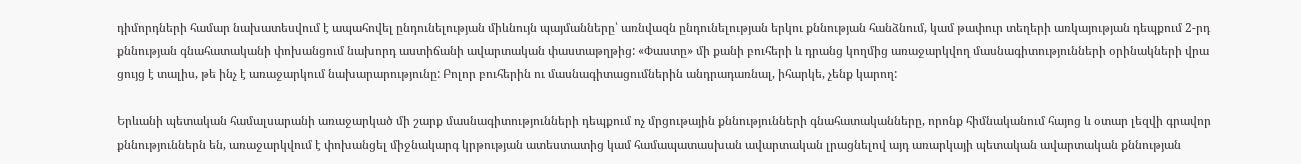դիմորդների համար նախատեսվում է ապահովել ընդունելության միևնույն պայմանները՝ առնվազն ընդունելության երկու քննության հանձնում, կամ թափուր տեղերի առկայության դեպքում 2-րդ քննության գնահատականի փոխանցում նախորդ աստիճանի ավարտական փաստաթղթից: «Փաստը» մի քանի բուհերի և դրանց կողմից առաջարկվող մասնագիտությունների օրինակների վրա ցույց է տալիս, թե ինչ է առաջարկում նախարարությունը: Բոլոր բուհերին ու մասնագիտացումներին անդրադառնալ, իհարկե, չենք կարող:

Երևանի պետական համալսարանի առաջարկած մի շարք մասնագիտությունների դեպքում ոչ մրցութային քննությունների գնահատականները, որոնք հիմնականում հայոց և օտար լեզվի գրավոր քննություններն են, առաջարկվում է փոխանցել միջնակարգ կրթության ատեստատից կամ համապատասխան ավարտական լրացնելով այդ առարկայի պետական ավարտական քննության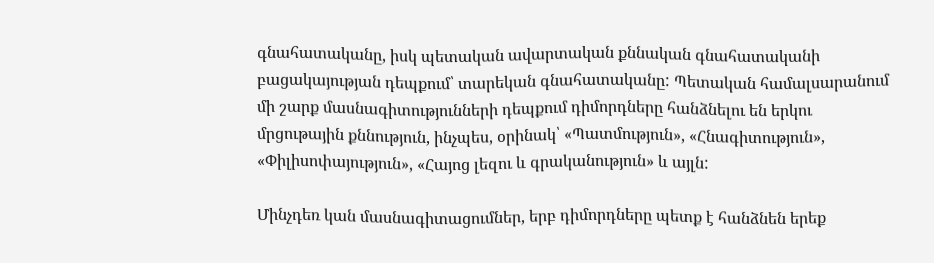գնահատականը, իսկ պետական ավարտական քննական գնահատականի բացակայության դեպքում՝ տարեկան գնահատականը: Պետական համալսարանում մի շարք մասնագիտությունների դեպքում դիմորդները հանձնելու են երկու մրցութային քննություն, ինչպես, օրինակ՝ «Պատմություն», «Հնագիտություն», «Փիլիսոփայություն», «Հայոց լեզու և գրականություն» և այլն:

Մինչդեռ կան մասնագիտացումներ, երբ դիմորդները պետք է հանձնեն երեք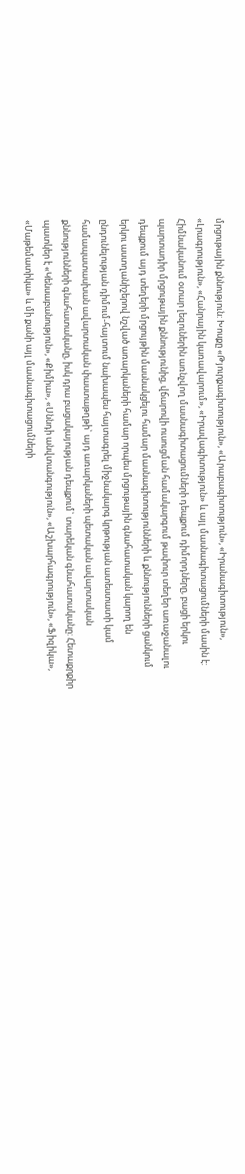մրցութային քննություն: Խոսքը «Թյուրքագիտություն», «Արաբագիտություն», «Իրանագիտություն», «Լրագրություն», «Հանրային կառավարում», «Իրավագիտություն» և այլ մասնագիտացումների մասին է: Հիմնականում օտար լեզուներին առնչվող մասնագիտացումների դեպքում դիմորդները, բացի երկու պարտադիր մրցութային քննությունից, վճարովի ուսուցման համակարգում թափուր տեղեր առաջանալու դեպքում այդ տեղերի մրցույթին մասնակցելու համար մասնագիտությունների և քննությունների ցանկում երկու աստղանիշերով նշված առարկաների համար որպես մրցութային գնահատական կարող են ընդունելության դիմում-հայտում նախապես հայտագրել միջնակարգ կրթության ատեստատի կամ համապատասխան ավարտական փաստաթղթի` այդ առարկաների պետական ավարտական քննությունների գնահատականը, իսկ դրա բացակայության դեպքում` տարեկան գնահատականը: Հետաքրքիր պատկեր է «Կենսաբանություն», «Քիմիա», «Սննդի անվտանգություն», «Աշխարհագրություն», «Ֆիզիկա», «Մաթեմատիկա» և մի քանի այլ մասնագիտացումների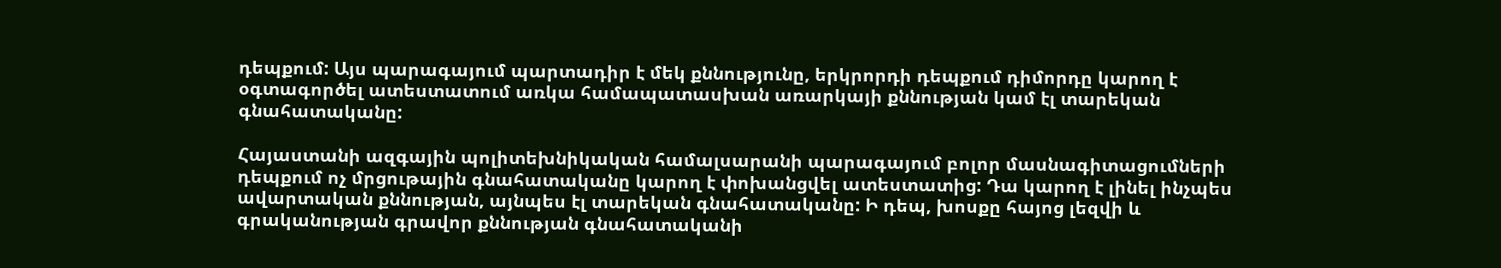դեպքում: Այս պարագայում պարտադիր է մեկ քննությունը, երկրորդի դեպքում դիմորդը կարող է օգտագործել ատեստատում առկա համապատասխան առարկայի քննության կամ էլ տարեկան գնահատականը:

Հայաստանի ազգային պոլիտեխնիկական համալսարանի պարագայում բոլոր մասնագիտացումների դեպքում ոչ մրցութային գնահատականը կարող է փոխանցվել ատեստատից: Դա կարող է լինել ինչպես ավարտական քննության, այնպես էլ տարեկան գնահատականը: Ի դեպ, խոսքը հայոց լեզվի և գրականության գրավոր քննության գնահատականի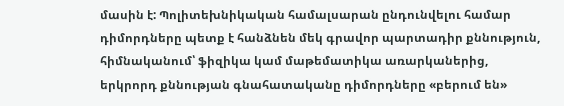մասին է: Պոլիտեխնիկական համալսարան ընդունվելու համար դիմորդները պետք է հանձնեն մեկ գրավոր պարտադիր քննություն, հիմնականում՝ ֆիզիկա կամ մաթեմատիկա առարկաներից, երկրորդ քննության գնահատականը դիմորդները «բերում են»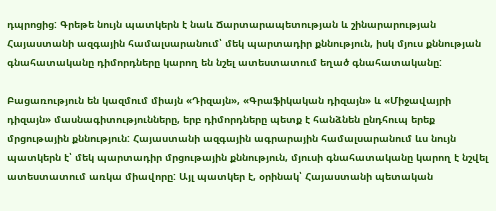դպրոցից: Գրեթե նույն պատկերն է նաև Ճարտարապետության և շինարարության Հայաստանի ազգային համալսարանում՝ մեկ պարտադիր քննություն, իսկ մյուս քննության գնահատականը դիմորդները կարող են նշել ատեստատում եղած գնահատականը:

Բացառություն են կազմում միայն «Դիզայն», «Գրաֆիկական դիզայն» և «Միջավայրի դիզայն» մասնագիտությունները, երբ դիմորդները պետք է հանձնեն ընդհուպ երեք մրցութային քննություն: Հայաստանի ազգային ագրարային համալսարանում ևս նույն պատկերն է՝ մեկ պարտադիր մրցութային քննություն, մյուսի գնահատականը կարող է նշվել ատեստատում առկա միավորը: Այլ պատկեր է, օրինակ՝ Հայաստանի պետական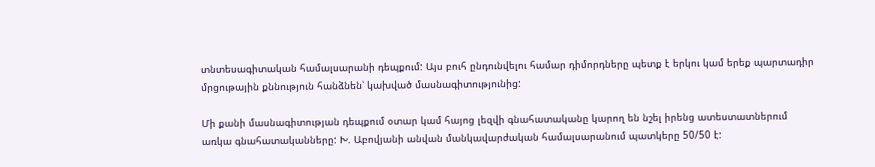տնտեսագիտական համալսարանի դեպքում: Այս բուհ ընդունվելու համար դիմորդները պետք է երկու կամ երեք պարտադիր մրցութային քննություն հանձնեն՝ կախված մասնագիտությունից:

Մի քանի մասնագիտության դեպքում օտար կամ հայոց լեզվի գնահատականը կարող են նշել իրենց ատեստատներում առկա գնահատականները: Խ. Աբովյանի անվան մանկավարժական համալսարանում պատկերը 50/50 է: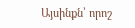Այսինքն՝ որոշ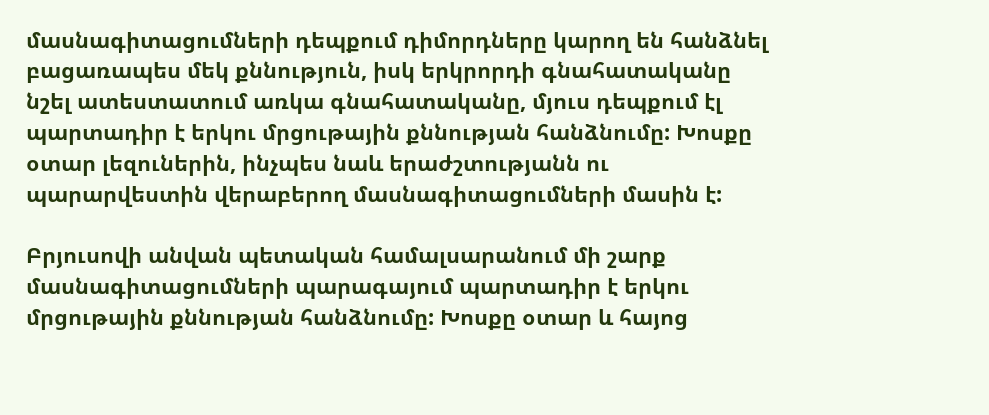մասնագիտացումների դեպքում դիմորդները կարող են հանձնել բացառապես մեկ քննություն, իսկ երկրորդի գնահատականը նշել ատեստատում առկա գնահատականը, մյուս դեպքում էլ պարտադիր է երկու մրցութային քննության հանձնումը: Խոսքը օտար լեզուներին, ինչպես նաև երաժշտությանն ու պարարվեստին վերաբերող մասնագիտացումների մասին է:

Բրյուսովի անվան պետական համալսարանում մի շարք մասնագիտացումների պարագայում պարտադիր է երկու մրցութային քննության հանձնումը: Խոսքը օտար և հայոց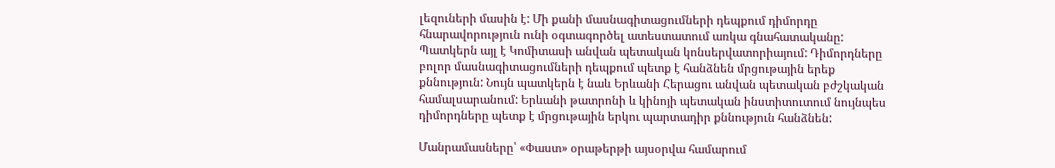լեզուների մասին է: Մի քանի մասնագիտացումների դեպքում դիմորդը հնարավորություն ունի օգտագործել ատեստատում առկա գնահատականը: Պատկերն այլ է Կոմիտասի անվան պետական կոնսերվատորիայում: Դիմորդները բոլոր մասնագիտացումների դեպքում պետք է հանձնեն մրցութային երեք քննություն: Նույն պատկերն է նաև Երևանի Հերացու անվան պետական բժշկական համալսարանում: Երևանի թատրոնի և կինոյի պետական ինստիտուտում նույնպես դիմորդները պետք է մրցութային երկու պարտադիր քննություն հանձնեն:

Մանրամասները՝ «Փաստ» օրաթերթի այսօրվա համարում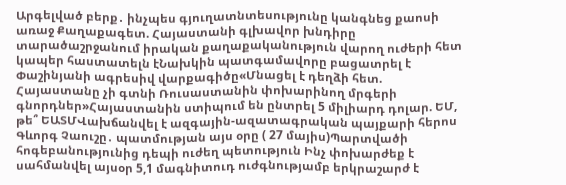Արգելված բերք․ ինչպես գյուղատնտեսությունը կանգնեց քաոսի առաջ Քաղաքագետ. Հայաստանի գլխավոր խնդիրը տարածաշրջանում իրական քաղաքականություն վարող ուժերի հետ կապեր հաստատելն էՆախկին պատգամավորը բացատրել է Փաշինյանի ագրեսիվ վարքագիծը«Մնացել է դեղձի հետ. Հայաստանը չի գտնի Ռուսաստանին փոխարինող մրգերի գնորդներ»Հայաստանին ստիպում են ընտրել 5 միլիարդ դոլար. ԵՄ, թե՞ ԵԱՏՄՎախճանվել է ազգային-ազատագրական պայքարի հերոս Գևորգ Չաուշը․ պատմության այս օրը ( 27 մայիս)Պարտվածի հոգեբանությունից դեպի ուժեղ պետություն Ինչ փոխարժեք է սահմանվել այսօր 5,1 մագնիտուդ ուժգնությամբ երկրաշարժ է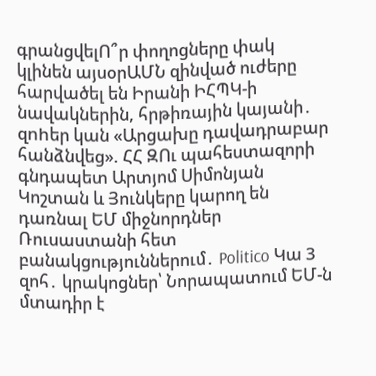գրանցվելՈ՞ր փողոցները փակ կլինեն այսօրԱՄՆ զինված ուժերը հարվածել են Իրանի ԻՀՊԿ-ի նավակներին, հրթիռային կայանի․ զnhեր կան «Արցախը դավադրաբար հանձնվեց». ՀՀ ԶՈւ պահեստազորի գնդապետ Արտյոմ Սիմոնյան Կոշտան և Յունկերը կարող են դառնալ ԵՄ միջնորդներ Ռուսաստանի հետ բանակցություններում․ Politico Կա 3 զոհ․ կրակոցներ՝ Նորապատում ԵՄ-ն մտադիր է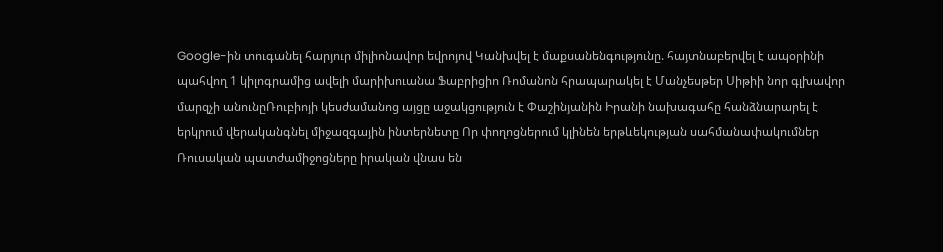Google-ին տուգանել հարյուր միլիոնավոր եվրոյով Կանխվել է մաքսանենգությունը. հայտնաբերվել է ապօրինի պահվող 1 կիլոգրամից ավելի մարիխուանա Ֆաբրիցիո Ռոմանոն հրապարակել է Մանչեսթեր Սիթիի նոր գլխավոր մարզչի անունըՌուբիոյի կեսժամանոց այցը աջակցություն է Փաշինյանին Իրանի նախագահը հանձնարարել է երկրում վերականգնել միջազգային ինտերնետը Որ փողոցներում կլինեն երթևեկության սահմանափակումներ Ռուսական պատժամիջոցները իրական վնաս են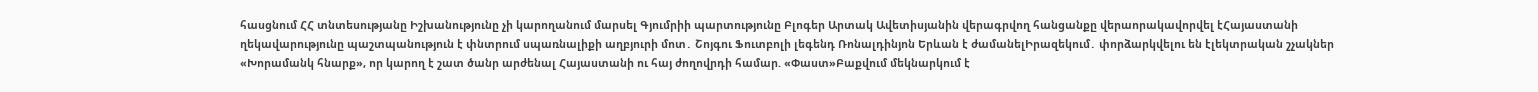հասցնում ՀՀ տնտեսությանը Իշխանությունը չի կարողանում մարսել Գյումրիի պարտությունը Բլոգեր Արտակ Ավետիսյանին վերագրվող հանցանքը վերաորակավորվել էՀայաստանի ղեկավարությունը պաշտպանություն է փնտրում սպառնալիքի աղբյուրի մոտ․ Շոյգու Ֆուտբոլի լեգենդ Ռոնալդինյոն Երևան է ժամանելԻրազեկում․ փորձարկվելու են էլեկտրական շչակներ «Խորամանկ հնարք», որ կարող է շատ ծանր արժենալ Հայաստանի ու հայ ժողովրդի համար. «Փաստ»Բաքվում մեկնարկում է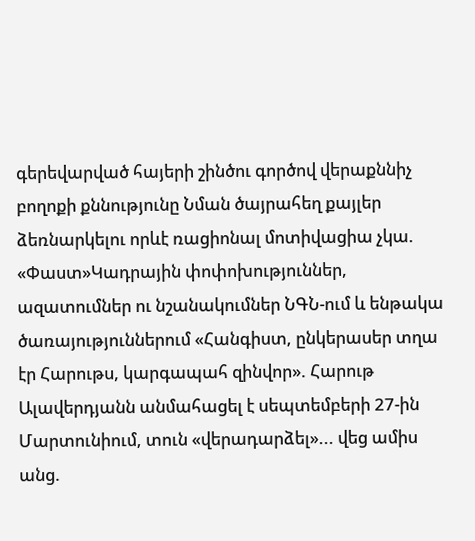գերեվարված հայերի շինծու գործով վերաքննիչ բողոքի քննությունը Նման ծայրահեղ քայլեր ձեռնարկելու որևէ ռացիոնալ մոտիվացիա չկա. «Փաստ»Կադրային փոփոխություններ, ազատումներ ու նշանակումներ ՆԳՆ-ում և ենթակա ծառայություններում «Հանգիստ, ընկերասեր տղա էր Հարութս, կարգապահ զինվոր». Հարութ Ալավերդյանն անմահացել է սեպտեմբերի 27-ին Մարտունիում, տուն «վերադարձել»... վեց ամիս անց.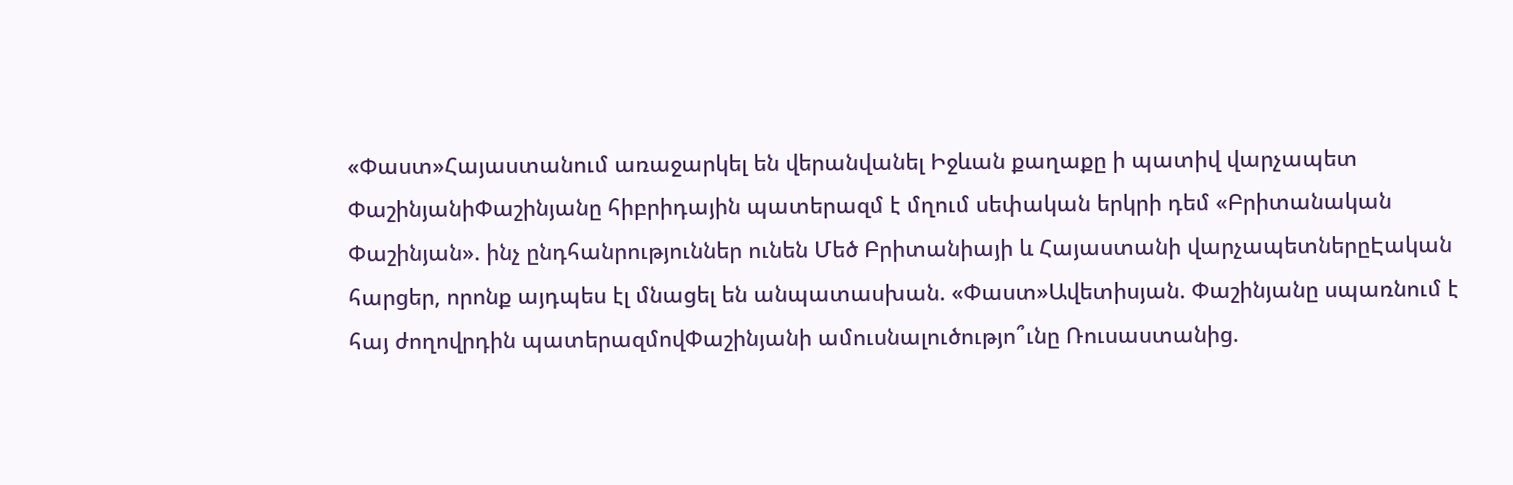«Փաստ»Հայաստանում առաջարկել են վերանվանել Իջևան քաղաքը ի պատիվ վարչապետ ՓաշինյանիՓաշինյանը հիբրիդային պատերազմ է մղում սեփական երկրի դեմ «Բրիտանական Փաշինյան». ինչ ընդհանրություններ ունեն Մեծ Բրիտանիայի և Հայաստանի վարչապետներըԷական հարցեր, որոնք այդպես էլ մնացել են անպատասխան. «Փաստ»Ավետիսյան. Փաշինյանը սպառնում է հայ ժողովրդին պատերազմովՓաշինյանի ամուսնալուծությո՞ւնը Ռուսաստանից.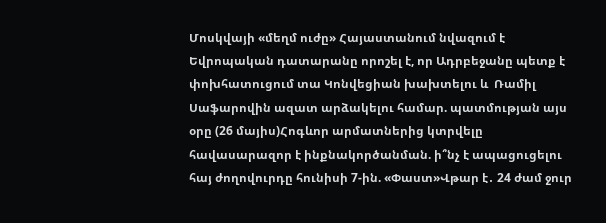Մոսկվայի «մեղմ ուժը» Հայաստանում նվազում է Եվրոպական դատարանը որոշել է, որ Ադրբեջանը պետք է փոխհատուցում տա Կոնվեցիան խախտելու և  Ռամիլ Սաֆարովին ազատ արձակելու համար. պատմության այս օրը (26 մայիս)Հոգևոր արմատներից կտրվելը հավասարազոր է ինքնակործանման. ի՞նչ է ապացուցելու հայ ժողովուրդը հունիսի 7-ին. «Փաստ»Վթար է․ 24 ժամ ջուր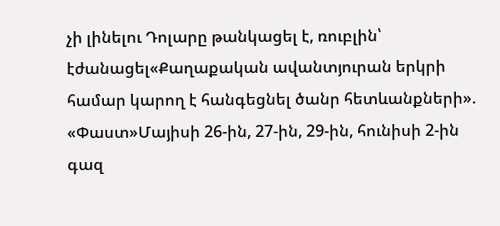չի լինելու Դոլարը թանկացել է, ռուբլին՝ էժանացել«Քաղաքական ավանտյուրան երկրի համար կարող է հանգեցնել ծանր հետևանքների». «Փաստ»Մայիսի 26-ին, 27-ին, 29-ին, հունիսի 2-ին գազ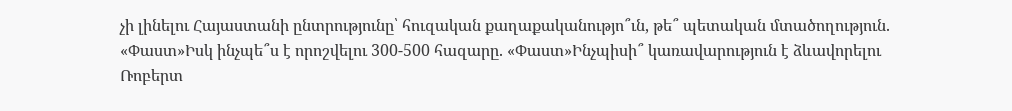չի լինելու Հայաստանի ընտրությունը՝ հուզական քաղաքականությո՞ւն, թե՞ պետական մտածողություն. «Փաստ»Իսկ ինչպե՞ս է որոշվելու 300-500 հազարը. «Փաստ»Ինչպիսի՞ կառավարություն է ձևավորելու Ռոբերտ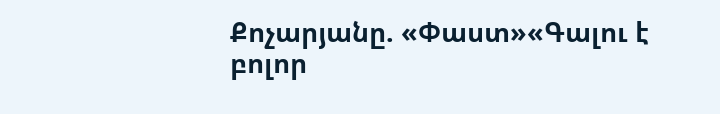Քոչարյանը. «Փաստ»«Գալու է բոլոր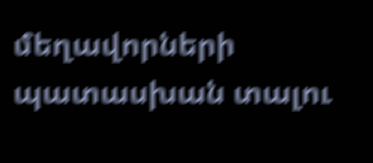մեղավորների պատասխան տալու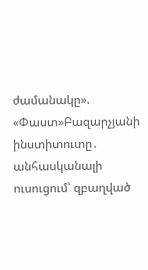ժամանակը». «Փաստ»Բազարչյանի ինստիտուտը․ անհասկանալի ուսուցում՝ զբաղված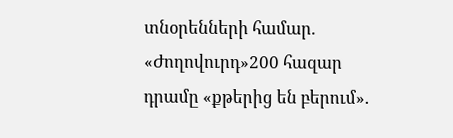տնօրենների համար. «Ժողովուրդ»200 հազար դրամը «քթերից են բերում»․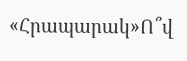«Հրապարակ»Ո՞վ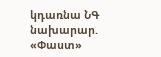կդառնա ՆԳ նախարար. «Փաստ»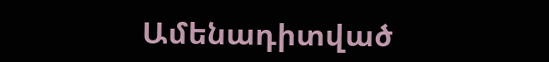Ամենադիտված